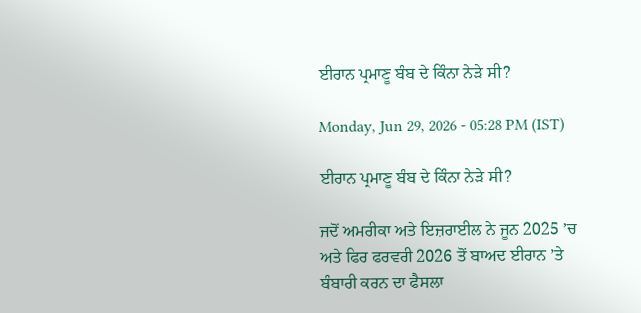ਈਰਾਨ ਪ੍ਰਮਾਣੂ ਬੰਬ ਦੇ ਕਿੰਨਾ ਨੇੜੇ ਸੀ?

Monday, Jun 29, 2026 - 05:28 PM (IST)

ਈਰਾਨ ਪ੍ਰਮਾਣੂ ਬੰਬ ਦੇ ਕਿੰਨਾ ਨੇੜੇ ਸੀ?

ਜਦੋਂ ਅਮਰੀਕਾ ਅਤੇ ਇਜ਼ਰਾਈਲ ਨੇ ਜੂਨ 2025 ’ਚ ਅਤੇ ਫਿਰ ਫਰਵਰੀ 2026 ਤੋਂ ਬਾਅਦ ਈਰਾਨ ’ਤੇ ਬੰਬਾਰੀ ਕਰਨ ਦਾ ਫੈਸਲਾ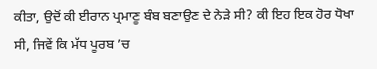ਕੀਤਾ, ਉਦੋਂ ਕੀ ਈਰਾਨ ਪ੍ਰਮਾਣੂ ਬੰਬ ਬਣਾਉਣ ਦੇ ਨੇੜੇ ਸੀ? ਕੀ ਇਹ ਇਕ ਹੋਰ ਧੋਖਾ ਸੀ, ਜਿਵੇਂ ਕਿ ਮੱਧ ਪੂਰਬ ’ਚ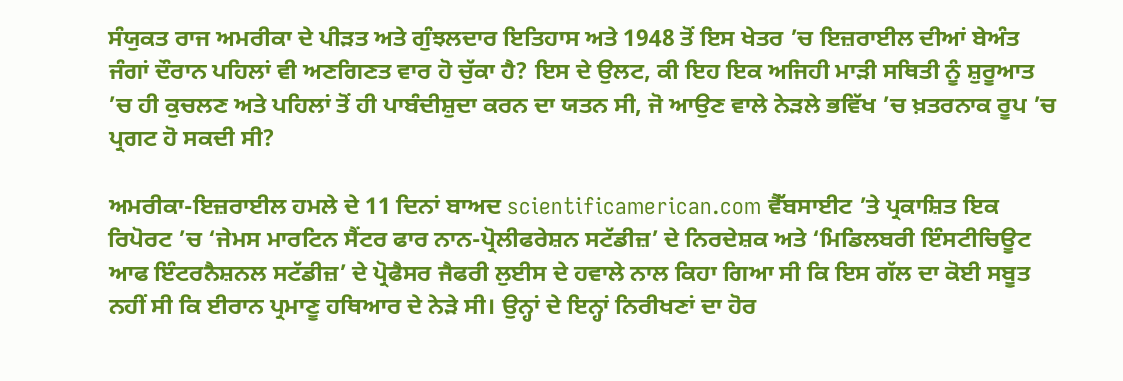ਸੰਯੁਕਤ ਰਾਜ ਅਮਰੀਕਾ ਦੇ ਪੀੜਤ ਅਤੇ ਗੁੰਝਲਦਾਰ ਇਤਿਹਾਸ ਅਤੇ 1948 ਤੋਂ ਇਸ ਖੇਤਰ ’ਚ ਇਜ਼ਰਾਈਲ ਦੀਆਂ ਬੇਅੰਤ ਜੰਗਾਂ ਦੌਰਾਨ ਪਹਿਲਾਂ ਵੀ ਅਣਗਿਣਤ ਵਾਰ ਹੋ ਚੁੱਕਾ ਹੈ? ਇਸ ਦੇ ਉਲਟ, ਕੀ ਇਹ ਇਕ ਅਜਿਹੀ ਮਾੜੀ ਸਥਿਤੀ ਨੂੰ ਸ਼ੁਰੂਆਤ ’ਚ ਹੀ ਕੁਚਲਣ ਅਤੇ ਪਹਿਲਾਂ ਤੋਂ ਹੀ ਪਾਬੰਦੀਸ਼ੁਦਾ ਕਰਨ ਦਾ ਯਤਨ ਸੀ, ਜੋ ਆਉਣ ਵਾਲੇ ਨੇੜਲੇ ਭਵਿੱਖ ’ਚ ਖ਼ਤਰਨਾਕ ਰੂਪ ’ਚ ਪ੍ਰਗਟ ਹੋ ਸਕਦੀ ਸੀ?

ਅਮਰੀਕਾ-ਇਜ਼ਰਾਈਲ ਹਮਲੇ ਦੇ 11 ਦਿਨਾਂ ਬਾਅਦ scientificamerican.com ਵੈੱਬਸਾਈਟ ’ਤੇ ਪ੍ਰਕਾਸ਼ਿਤ ਇਕ ਰਿਪੋਰਟ ’ਚ ‘ਜੇਮਸ ਮਾਰਟਿਨ ਸੈਂਟਰ ਫਾਰ ਨਾਨ-ਪ੍ਰੋਲੀਫਰੇਸ਼ਨ ਸਟੱਡੀਜ਼’ ਦੇ ਨਿਰਦੇਸ਼ਕ ਅਤੇ ‘ਮਿਡਿਲਬਰੀ ਇੰਸਟੀਚਿਊਟ ਆਫ ਇੰਟਰਨੈਸ਼ਨਲ ਸਟੱਡੀਜ਼’ ਦੇ ਪ੍ਰੋਫੈਸਰ ਜੈਫਰੀ ਲੁਈਸ ਦੇ ਹਵਾਲੇ ਨਾਲ ਕਿਹਾ ਗਿਆ ਸੀ ਕਿ ਇਸ ਗੱਲ ਦਾ ਕੋਈ ਸਬੂਤ ਨਹੀਂ ਸੀ ਕਿ ਈਰਾਨ ਪ੍ਰਮਾਣੂ ਹਥਿਆਰ ਦੇ ਨੇੜੇ ਸੀ। ਉਨ੍ਹਾਂ ਦੇ ਇਨ੍ਹਾਂ ਨਿਰੀਖਣਾਂ ਦਾ ਹੋਰ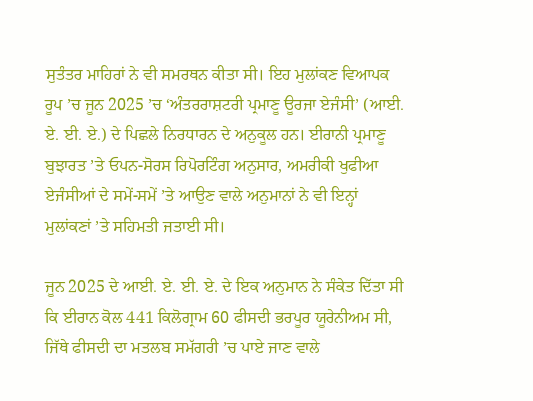ਸੁਤੰਤਰ ਮਾਹਿਰਾਂ ਨੇ ਵੀ ਸਮਰਥਨ ਕੀਤਾ ਸੀ। ਇਹ ਮੁਲਾਂਕਣ ਵਿਆਪਕ ਰੂਪ ’ਚ ਜੂਨ 2025 ’ਚ ‘ਅੰਤਰਰਾਸ਼ਟਰੀ ਪ੍ਰਮਾਣੂ ਊਰਜਾ ਏਜੰਸੀ’ (ਆਈ. ਏ. ਈ. ਏ.) ਦੇ ਪਿਛਲੇ ਨਿਰਧਾਰਨ ਦੇ ਅਨੁਕੂਲ ਹਨ। ਈਰਾਨੀ ਪ੍ਰਮਾਣੂ ਬੁਝਾਰਤ ’ਤੇ ਓਪਨ-ਸੋਰਸ ਰਿਪੋਰਟਿੰਗ ਅਨੁਸਾਰ, ਅਮਰੀਕੀ ਖੁਫੀਆ ਏਜੰਸੀਆਂ ਦੇ ਸਮੇਂ-ਸਮੇਂ ’ਤੇ ਆਉਣ ਵਾਲੇ ਅਨੁਮਾਨਾਂ ਨੇ ਵੀ ਇਨ੍ਹਾਂ ਮੁਲਾਂਕਣਾਂ ’ਤੇ ਸਹਿਮਤੀ ਜਤਾਈ ਸੀ।

ਜੂਨ 2025 ਦੇ ਆਈ. ਏ. ਈ. ਏ. ਦੇ ਇਕ ਅਨੁਮਾਨ ਨੇ ਸੰਕੇਤ ਦਿੱਤਾ ਸੀ ਕਿ ਈਰਾਨ ਕੋਲ 441 ਕਿਲੋਗ੍ਰਾਮ 60 ਫੀਸਦੀ ਭਰਪੂਰ ਯੂਰੇਨੀਅਮ ਸੀ, ਜਿੱਥੇ ਫੀਸਦੀ ਦਾ ਮਤਲਬ ਸਮੱਗਰੀ ’ਚ ਪਾਏ ਜਾਣ ਵਾਲੇ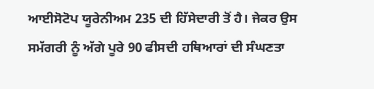ਆਈਸੋਟੋਪ ਯੂਰੇਨੀਅਮ 235 ਦੀ ਹਿੱਸੇਦਾਰੀ ਤੋਂ ਹੈ। ਜੇਕਰ ਉਸ ਸਮੱਗਰੀ ਨੂੰ ਅੱਗੇ ਪੂਰੇ 90 ਫੀਸਦੀ ਹਥਿਆਰਾਂ ਦੀ ਸੰਘਣਤਾ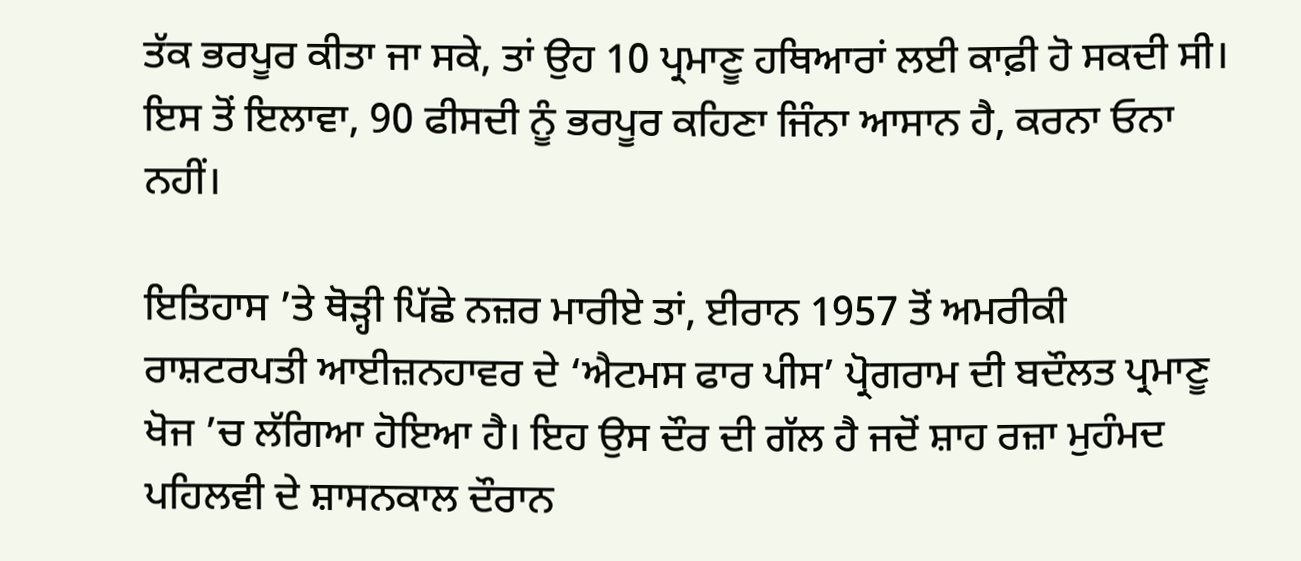ਤੱਕ ਭਰਪੂਰ ਕੀਤਾ ਜਾ ਸਕੇ, ਤਾਂ ਉਹ 10 ਪ੍ਰਮਾਣੂ ਹਥਿਆਰਾਂ ਲਈ ਕਾਫ਼ੀ ਹੋ ਸਕਦੀ ਸੀ। ਇਸ ਤੋਂ ਇਲਾਵਾ, 90 ਫੀਸਦੀ ਨੂੰ ਭਰਪੂਰ ਕਹਿਣਾ ਜਿੰਨਾ ਆਸਾਨ ਹੈ, ਕਰਨਾ ਓਨਾ ਨਹੀਂ।

ਇਤਿਹਾਸ ’ਤੇ ਥੋੜ੍ਹੀ ਪਿੱਛੇ ਨਜ਼ਰ ਮਾਰੀਏ ਤਾਂ, ਈਰਾਨ 1957 ਤੋਂ ਅਮਰੀਕੀ ਰਾਸ਼ਟਰਪਤੀ ਆਈਜ਼ਨਹਾਵਰ ਦੇ ‘ਐਟਮਸ ਫਾਰ ਪੀਸ’ ਪ੍ਰੋਗਰਾਮ ਦੀ ਬਦੌਲਤ ਪ੍ਰਮਾਣੂ ਖੋਜ ’ਚ ਲੱਗਿਆ ਹੋਇਆ ਹੈ। ਇਹ ਉਸ ਦੌਰ ਦੀ ਗੱਲ ਹੈ ਜਦੋਂ ਸ਼ਾਹ ਰਜ਼ਾ ਮੁਹੰਮਦ ਪਹਿਲਵੀ ਦੇ ਸ਼ਾਸਨਕਾਲ ਦੌਰਾਨ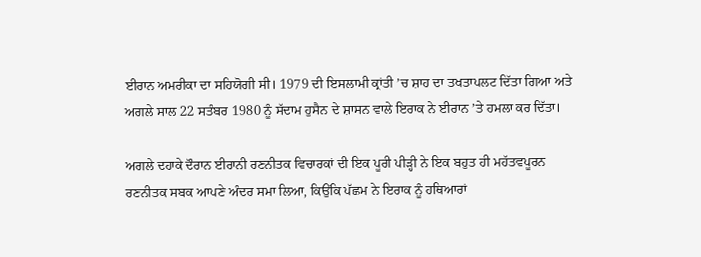ਈਰਾਨ ਅਮਰੀਕਾ ਦਾ ਸਹਿਯੋਗੀ ਸੀ। 1979 ਦੀ ਇਸਲਾਮੀ ਕ੍ਰਾਂਤੀ ’ਚ ਸ਼ਾਹ ਦਾ ਤਖਤਾਪਲਟ ਦਿੱਤਾ ਗਿਆ ਅਤੇ ਅਗਲੇ ਸਾਲ 22 ਸਤੰਬਰ 1980 ਨੂੰ ਸੱਦਾਮ ਹੁਸੈਨ ਦੇ ਸ਼ਾਸਨ ਵਾਲੇ ਇਰਾਕ ਨੇ ਈਰਾਨ ’ਤੇ ਹਮਲਾ ਕਰ ਦਿੱਤਾ।

ਅਗਲੇ ਦਹਾਕੇ ਦੌਰਾਨ ਈਰਾਨੀ ਰਣਨੀਤਕ ਵਿਚਾਰਕਾਂ ਦੀ ਇਕ ਪੂਰੀ ਪੀੜ੍ਹੀ ਨੇ ਇਕ ਬਹੁਤ ਹੀ ਮਹੱਤਵਪੂਰਨ ਰਣਨੀਤਕ ਸਬਕ ਆਪਣੇ ਅੰਦਰ ਸਮਾ ਲਿਆ, ਕਿਉਂਕਿ ਪੱਛਮ ਨੇ ਇਰਾਕ ਨੂੰ ਹਥਿਆਰਾਂ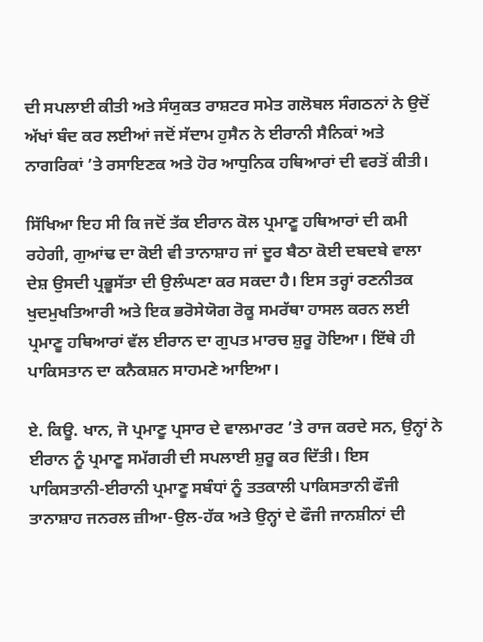ਦੀ ਸਪਲਾਈ ਕੀਤੀ ਅਤੇ ਸੰਯੁਕਤ ਰਾਸ਼ਟਰ ਸਮੇਤ ਗਲੋਬਲ ਸੰਗਠਨਾਂ ਨੇ ਉਦੋਂ ਅੱਖਾਂ ਬੰਦ ਕਰ ਲਈਆਂ ਜਦੋਂ ਸੱਦਾਮ ਹੁਸੈਨ ਨੇ ਈਰਾਨੀ ਸੈਨਿਕਾਂ ਅਤੇ ਨਾਗਰਿਕਾਂ ’ਤੇ ਰਸਾਇਣਕ ਅਤੇ ਹੋਰ ਆਧੁਨਿਕ ਹਥਿਆਰਾਂ ਦੀ ਵਰਤੋਂ ਕੀਤੀ।

ਸਿੱਖਿਆ ਇਹ ਸੀ ਕਿ ਜਦੋਂ ਤੱਕ ਈਰਾਨ ਕੋਲ ਪ੍ਰਮਾਣੂ ਹਥਿਆਰਾਂ ਦੀ ਕਮੀ ਰਹੇਗੀ, ਗੁਆਂਢ ਦਾ ਕੋਈ ਵੀ ਤਾਨਾਸ਼ਾਹ ਜਾਂ ਦੂਰ ਬੈਠਾ ਕੋਈ ਦਬਦਬੇ ਵਾਲਾ ਦੇਸ਼ ਉਸਦੀ ਪ੍ਰਭੂਸੱਤਾ ਦੀ ਉਲੰਘਣਾ ਕਰ ਸਕਦਾ ਹੈ। ਇਸ ਤਰ੍ਹਾਂ ਰਣਨੀਤਕ ਖੁਦਮੁਖਤਿਆਰੀ ਅਤੇ ਇਕ ਭਰੋਸੇਯੋਗ ਰੋਕੂ ਸਮਰੱਥਾ ਹਾਸਲ ਕਰਨ ਲਈ ਪ੍ਰਮਾਣੂ ਹਥਿਆਰਾਂ ਵੱਲ ਈਰਾਨ ਦਾ ਗੁਪਤ ਮਾਰਚ ਸ਼ੁਰੂ ਹੋਇਆ। ਇੱਥੇ ਹੀ ਪਾਕਿਸਤਾਨ ਦਾ ਕਨੈਕਸ਼ਨ ਸਾਹਮਣੇ ਆਇਆ।

ਏ. ਕਿਊ. ਖਾਨ, ਜੋ ਪ੍ਰਮਾਣੂ ਪ੍ਰਸਾਰ ਦੇ ਵਾਲਮਾਰਟ ’ਤੇ ਰਾਜ ਕਰਦੇ ਸਨ, ਉਨ੍ਹਾਂ ਨੇ ਈਰਾਨ ਨੂੰ ਪ੍ਰਮਾਣੂ ਸਮੱਗਰੀ ਦੀ ਸਪਲਾਈ ਸ਼ੁਰੂ ਕਰ ਦਿੱਤੀ। ਇਸ ਪਾਕਿਸਤਾਨੀ-ਈਰਾਨੀ ਪ੍ਰਮਾਣੂ ਸਬੰਧਾਂ ਨੂੰ ਤਤਕਾਲੀ ਪਾਕਿਸਤਾਨੀ ਫੌਜੀ ਤਾਨਾਸ਼ਾਹ ਜਨਰਲ ਜ਼ੀਆ-ਉਲ-ਹੱਕ ਅਤੇ ਉਨ੍ਹਾਂ ਦੇ ਫੌਜੀ ਜਾਨਸ਼ੀਨਾਂ ਦੀ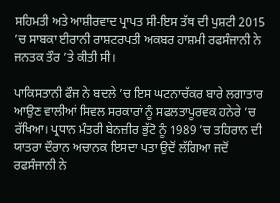ਸਹਿਮਤੀ ਅਤੇ ਆਸ਼ੀਰਵਾਦ ਪ੍ਰਾਪਤ ਸੀ-ਇਸ ਤੱਥ ਦੀ ਪੁਸ਼ਟੀ 2015 ’ਚ ਸਾਬਕਾ ਈਰਾਨੀ ਰਾਸ਼ਟਰਪਤੀ ਅਕਬਰ ਹਾਸ਼ਮੀ ਰਫਸੰਜਾਨੀ ਨੇ ਜਨਤਕ ਤੌਰ ’ਤੇ ਕੀਤੀ ਸੀ।

ਪਾਕਿਸਤਾਨੀ ਫੌਜ ਨੇ ਬਦਲੇ ’ਚ ਇਸ ਘਟਨਾਚੱਕਰ ਬਾਰੇ ਲਗਾਤਾਰ ਆਉਣ ਵਾਲੀਆਂ ਸਿਵਲ ਸਰਕਾਰਾਂ ਨੂੰ ਸਫਲਤਾਪੂਰਵਕ ਹਨੇਰੇ ’ਚ ਰੱਖਿਆ। ਪ੍ਰਧਾਨ ਮੰਤਰੀ ਬੇਨਜ਼ੀਰ ਭੁੱਟੋ ਨੂੰ 1989 ’ਚ ਤਹਿਰਾਨ ਦੀ ਯਾਤਰਾ ਦੌਰਾਨ ਅਚਾਨਕ ਇਸਦਾ ਪਤਾ ਉਦੋਂ ਲੱਗਿਆ ਜਦੋਂ ਰਫਸੰਜਾਨੀ ਨੇ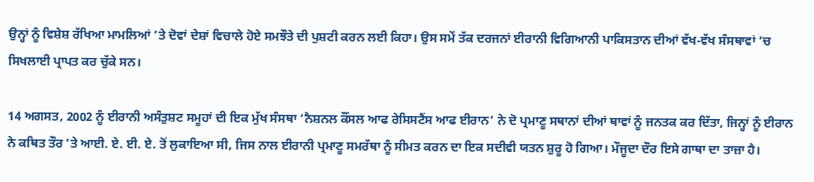ਉਨ੍ਹਾਂ ਨੂੰ ਵਿਸ਼ੇਸ਼ ਰੱਖਿਆ ਮਾਮਲਿਆਂ ’ਤੇ ਦੋਵਾਂ ਦੇਸ਼ਾਂ ਵਿਚਾਲੇ ਹੋਏ ਸਮਝੌਤੇ ਦੀ ਪੁਸ਼ਟੀ ਕਰਨ ਲਈ ਕਿਹਾ। ਉਸ ਸਮੇਂ ਤੱਕ ਦਰਜਨਾਂ ਈਰਾਨੀ ਵਿਗਿਆਨੀ ਪਾਕਿਸਤਾਨ ਦੀਆਂ ਵੱਖ-ਵੱਖ ਸੰਸਥਾਵਾਂ ’ਚ ਸਿਖਲਾਈ ਪ੍ਰਾਪਤ ਕਰ ਚੁੱਕੇ ਸਨ।

14 ਅਗਸਤ, 2002 ਨੂੰ ਈਰਾਨੀ ਅਸੰਤੁਸ਼ਟ ਸਮੂਹਾਂ ਦੀ ਇਕ ਮੁੱਖ ਸੰਸਥਾ ‘ਨੈਸ਼ਨਲ ਕੌਂਸਲ ਆਫ ਰੇਸਿਸਟੈਂਸ ਆਫ ਈਰਾਨ’ ਨੇ ਦੋ ਪ੍ਰਮਾਣੂ ਸਥਾਨਾਂ ਦੀਆਂ ਥਾਵਾਂ ਨੂੰ ਜਨਤਕ ਕਰ ਦਿੱਤਾ, ਜਿਨ੍ਹਾਂ ਨੂੰ ਈਰਾਨ ਨੇ ਕਥਿਤ ਤੌਰ ’ਤੇ ਆਈ. ਏ. ਈ. ਏ. ਤੋਂ ਲੁਕਾਇਆ ਸੀ, ਜਿਸ ਨਾਲ ਈਰਾਨੀ ਪ੍ਰਮਾਣੂ ਸਮਰੱਥਾ ਨੂੰ ਸੀਮਤ ਕਰਨ ਦਾ ਇਕ ਸਦੀਵੀ ਯਤਨ ਸ਼ੁਰੂ ਹੋ ਗਿਆ। ਮੌਜੂਦਾ ਦੌਰ ਇਸੇ ਗਾਥਾ ਦਾ ਤਾਜ਼ਾ ਹੈ।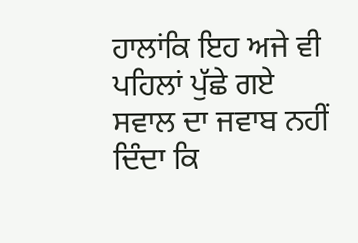ਹਾਲਾਂਕਿ ਇਹ ਅਜੇ ਵੀ ਪਹਿਲਾਂ ਪੁੱਛੇ ਗਏ ਸਵਾਲ ਦਾ ਜਵਾਬ ਨਹੀਂ ਦਿੰਦਾ ਕਿ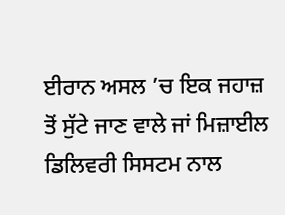ਈਰਾਨ ਅਸਲ ’ਚ ਇਕ ਜਹਾਜ਼ ਤੋਂ ਸੁੱਟੇ ਜਾਣ ਵਾਲੇ ਜਾਂ ਮਿਜ਼ਾਈਲ ਡਿਲਿਵਰੀ ਸਿਸਟਮ ਨਾਲ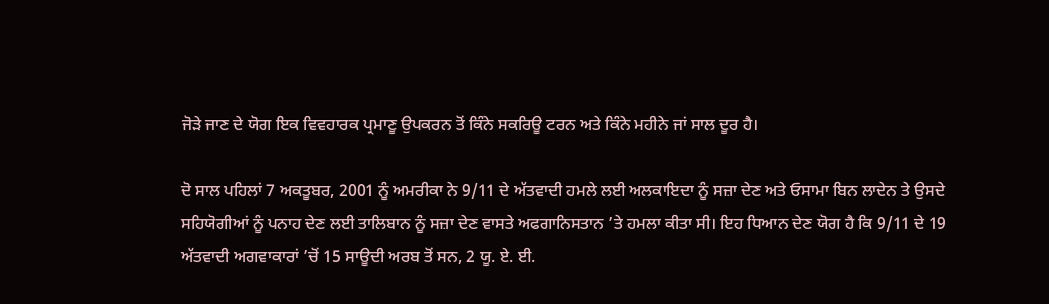ਜੋੜੇ ਜਾਣ ਦੇ ਯੋਗ ਇਕ ਵਿਵਹਾਰਕ ਪ੍ਰਮਾਣੂ ਉਪਕਰਨ ਤੋਂ ਕਿੰਨੇ ਸਕਰਿਊ ਟਰਨ ਅਤੇ ਕਿੰਨੇ ਮਹੀਨੇ ਜਾਂ ਸਾਲ ਦੂਰ ਹੈ।

ਦੋ ਸਾਲ ਪਹਿਲਾਂ 7 ਅਕਤੂਬਰ, 2001 ਨੂੰ ਅਮਰੀਕਾ ਨੇ 9/11 ਦੇ ਅੱਤਵਾਦੀ ਹਮਲੇ ਲਈ ਅਲਕਾਇਦਾ ਨੂੰ ਸਜ਼ਾ ਦੇਣ ਅਤੇ ਓਸਾਮਾ ਬਿਨ ਲਾਦੇਨ ਤੇ ਉਸਦੇ ਸਹਿਯੋਗੀਆਂ ਨੂੰ ਪਨਾਹ ਦੇਣ ਲਈ ਤਾਲਿਬਾਨ ਨੂੰ ਸਜ਼ਾ ਦੇਣ ਵਾਸਤੇ ਅਫਗਾਨਿਸਤਾਨ ’ਤੇ ਹਮਲਾ ਕੀਤਾ ਸੀ। ਇਹ ਧਿਆਨ ਦੇਣ ਯੋਗ ਹੈ ਕਿ 9/11 ਦੇ 19 ਅੱਤਵਾਦੀ ਅਗਵਾਕਾਰਾਂ ’ਚੋਂ 15 ਸਾਊਦੀ ਅਰਬ ਤੋਂ ਸਨ, 2 ਯੂ. ਏ. ਈ.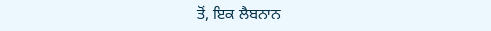ਤੋਂ, ਇਕ ਲੈਬਨਾਨ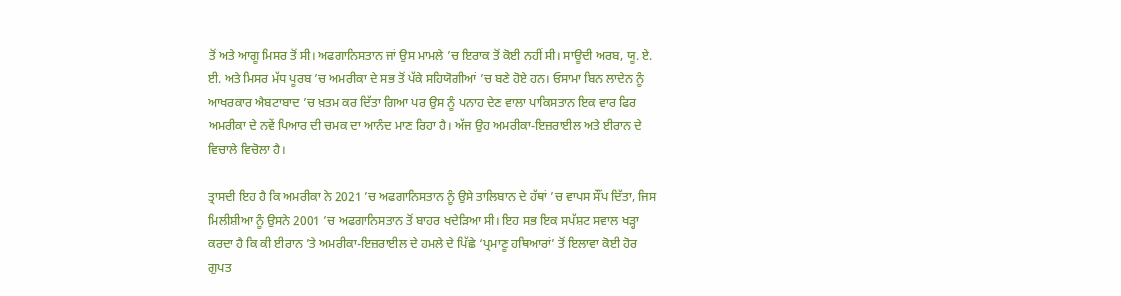ਤੋਂ ਅਤੇ ਆਗੂ ਮਿਸਰ ਤੋਂ ਸੀ। ਅਫਗਾਨਿਸਤਾਨ ਜਾਂ ਉਸ ਮਾਮਲੇ ’ਚ ਇਰਾਕ ਤੋਂ ਕੋਈ ਨਹੀਂ ਸੀ। ਸਾਊਦੀ ਅਰਬ, ਯੂ. ਏ. ਈ. ਅਤੇ ਮਿਸਰ ਮੱਧ ਪੂਰਬ ’ਚ ਅਮਰੀਕਾ ਦੇ ਸਭ ਤੋਂ ਪੱਕੇ ਸਹਿਯੋਗੀਆਂ ’ਚ ਬਣੇ ਹੋਏ ਹਨ। ਓਸਾਮਾ ਬਿਨ ਲਾਦੇਨ ਨੂੰ ਆਖਰਕਾਰ ਐਬਟਾਬਾਦ ’ਚ ਖ਼ਤਮ ਕਰ ਦਿੱਤਾ ਗਿਆ ਪਰ ਉਸ ਨੂੰ ਪਨਾਹ ਦੇਣ ਵਾਲਾ ਪਾਕਿਸਤਾਨ ਇਕ ਵਾਰ ਫਿਰ ਅਮਰੀਕਾ ਦੇ ਨਵੇਂ ਪਿਆਰ ਦੀ ਚਮਕ ਦਾ ਆਨੰਦ ਮਾਣ ਰਿਹਾ ਹੈ। ਅੱਜ ਉਹ ਅਮਰੀਕਾ-ਇਜ਼ਰਾਈਲ ਅਤੇ ਈਰਾਨ ਦੇ ਵਿਚਾਲੇ ਵਿਚੋਲਾ ਹੈ।

ਤ੍ਰਾਸਦੀ ਇਹ ਹੈ ਕਿ ਅਮਰੀਕਾ ਨੇ 2021 ’ਚ ਅਫਗਾਨਿਸਤਾਨ ਨੂੰ ਉਸੇ ਤਾਲਿਬਾਨ ਦੇ ਹੱਥਾਂ ’ਚ ਵਾਪਸ ਸੌਂਪ ਦਿੱਤਾ, ਜਿਸ ਮਿਲੀਸ਼ੀਆ ਨੂੰ ਉਸਨੇ 2001 ’ਚ ਅਫਗਾਨਿਸਤਾਨ ਤੋਂ ਬਾਹਰ ਖਦੇੜਿਆ ਸੀ। ਇਹ ਸਭ ਇਕ ਸਪੱਸ਼ਟ ਸਵਾਲ ਖੜ੍ਹਾ ਕਰਦਾ ਹੈ ਕਿ ਕੀ ਈਰਾਨ ’ਤੇ ਅਮਰੀਕਾ-ਇਜ਼ਰਾਈਲ ਦੇ ਹਮਲੇ ਦੇ ਪਿੱਛੇ ‘ਪ੍ਰਮਾਣੂ ਹਥਿਆਰਾਂ’ ਤੋਂ ਇਲਾਵਾ ਕੋਈ ਹੋਰ ਗੁਪਤ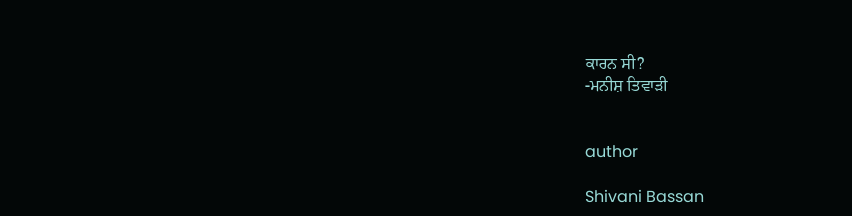ਕਾਰਨ ਸੀ?
-ਮਨੀਸ਼ ਤਿਵਾੜੀ


author

Shivani Bassan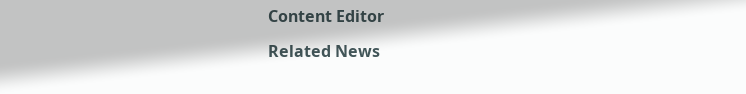Content Editor

Related News